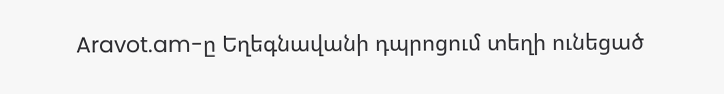Aravot.am-ը Եղեգնավանի դպրոցում տեղի ունեցած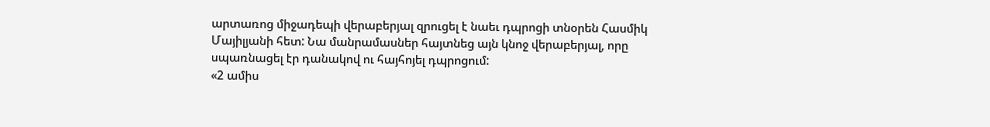արտառոց միջադեպի վերաբերյալ զրուցել է նաեւ դպրոցի տնօրեն Հասմիկ Մայիլյանի հետ: Նա մանրամասներ հայտնեց այն կնոջ վերաբերյալ, որը սպառնացել էր դանակով ու հայհոյել դպրոցում:
«2 ամիս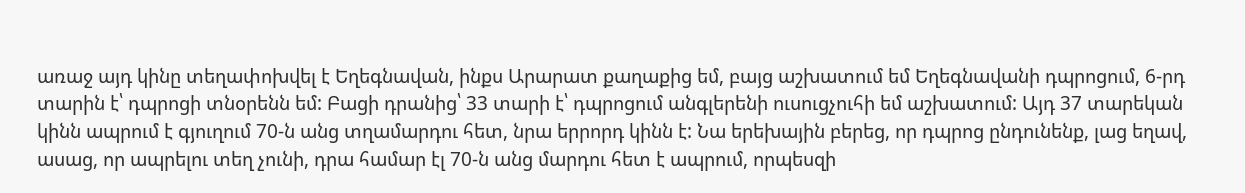առաջ այդ կինը տեղափոխվել է Եղեգնավան, ինքս Արարատ քաղաքից եմ, բայց աշխատում եմ Եղեգնավանի դպրոցում, 6-րդ տարին է՝ դպրոցի տնօրենն եմ: Բացի դրանից՝ 33 տարի է՝ դպրոցում անգլերենի ուսուցչուհի եմ աշխատում: Այդ 37 տարեկան կինն ապրում է գյուղում 70-ն անց տղամարդու հետ, նրա երրորդ կինն է: Նա երեխային բերեց, որ դպրոց ընդունենք, լաց եղավ, ասաց, որ ապրելու տեղ չունի, դրա համար էլ 70-ն անց մարդու հետ է ապրում, որպեսզի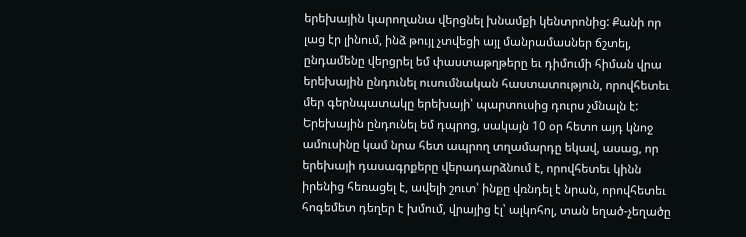երեխային կարողանա վերցնել խնամքի կենտրոնից: Քանի որ լաց էր լինում, ինձ թույլ չտվեցի այլ մանրամասներ ճշտել, ընդամենը վերցրել եմ փաստաթղթերը եւ դիմումի հիման վրա երեխային ընդունել ուսումնական հաստատություն, որովհետեւ մեր գերնպատակը երեխայի՝ պարտուսից դուրս չմնալն է:
Երեխային ընդունել եմ դպրոց, սակայն 10 օր հետո այդ կնոջ ամուսինը կամ նրա հետ ապրող տղամարդը եկավ, ասաց, որ երեխայի դասագրքերը վերադարձնում է, որովհետեւ կինն իրենից հեռացել է, ավելի շուտ՝ ինքը վռնդել է նրան, որովհետեւ հոգեմետ դեղեր է խմում, վրայից էլ՝ ալկոհոլ, տան եղած-չեղածը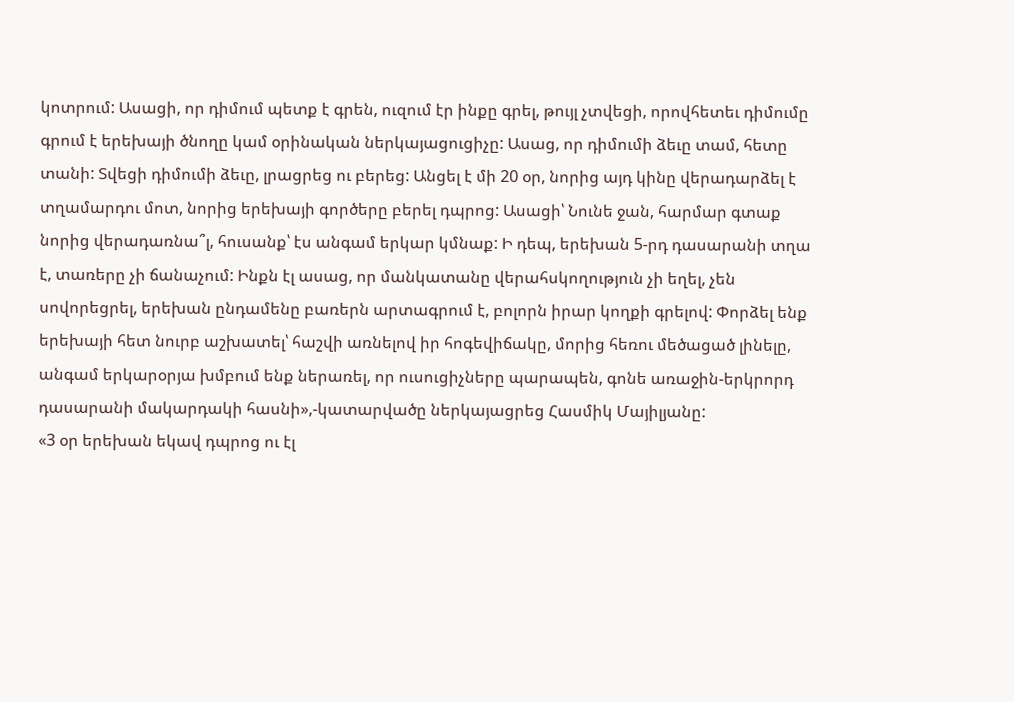կոտրում: Ասացի, որ դիմում պետք է գրեն, ուզում էր ինքը գրել, թույլ չտվեցի, որովհետեւ դիմումը գրում է երեխայի ծնողը կամ օրինական ներկայացուցիչը: Ասաց, որ դիմումի ձեւը տամ, հետը տանի: Տվեցի դիմումի ձեւը, լրացրեց ու բերեց: Անցել է մի 20 օր, նորից այդ կինը վերադարձել է տղամարդու մոտ, նորից երեխայի գործերը բերել դպրոց: Ասացի՝ Նունե ջան, հարմար գտաք նորից վերադառնա՞լ, հուսանք՝ էս անգամ երկար կմնաք: Ի դեպ, երեխան 5-րդ դասարանի տղա է, տառերը չի ճանաչում: Ինքն էլ ասաց, որ մանկատանը վերահսկողություն չի եղել, չեն սովորեցրել, երեխան ընդամենը բառերն արտագրում է, բոլորն իրար կողքի գրելով: Փորձել ենք երեխայի հետ նուրբ աշխատել՝ հաշվի առնելով իր հոգեվիճակը, մորից հեռու մեծացած լինելը, անգամ երկարօրյա խմբում ենք ներառել, որ ուսուցիչները պարապեն, գոնե առաջին-երկրորդ դասարանի մակարդակի հասնի»,-կատարվածը ներկայացրեց Հասմիկ Մայիլյանը:
«3 օր երեխան եկավ դպրոց ու էլ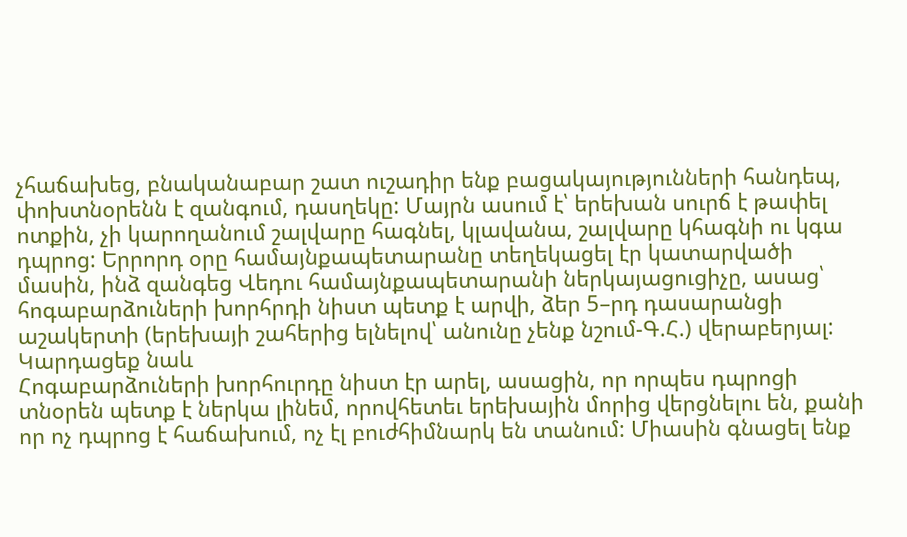չհաճախեց, բնականաբար շատ ուշադիր ենք բացակայությունների հանդեպ, փոխտնօրենն է զանգում, դասղեկը: Մայրն ասում է՝ երեխան սուրճ է թափել ոտքին, չի կարողանում շալվարը հագնել, կլավանա, շալվարը կհագնի ու կգա դպրոց: Երրորդ օրը համայնքապետարանը տեղեկացել էր կատարվածի մասին, ինձ զանգեց Վեդու համայնքապետարանի ներկայացուցիչը, ասաց՝ հոգաբարձուների խորհրդի նիստ պետք է արվի, ձեր 5–րդ դասարանցի աշակերտի (երեխայի շահերից ելնելով՝ անունը չենք նշում-Գ.Հ.) վերաբերյալ:
Կարդացեք նաև
Հոգաբարձուների խորհուրդը նիստ էր արել, ասացին, որ որպես դպրոցի տնօրեն պետք է ներկա լինեմ, որովհետեւ երեխային մորից վերցնելու են, քանի որ ոչ դպրոց է հաճախում, ոչ էլ բուժհիմնարկ են տանում: Միասին գնացել ենք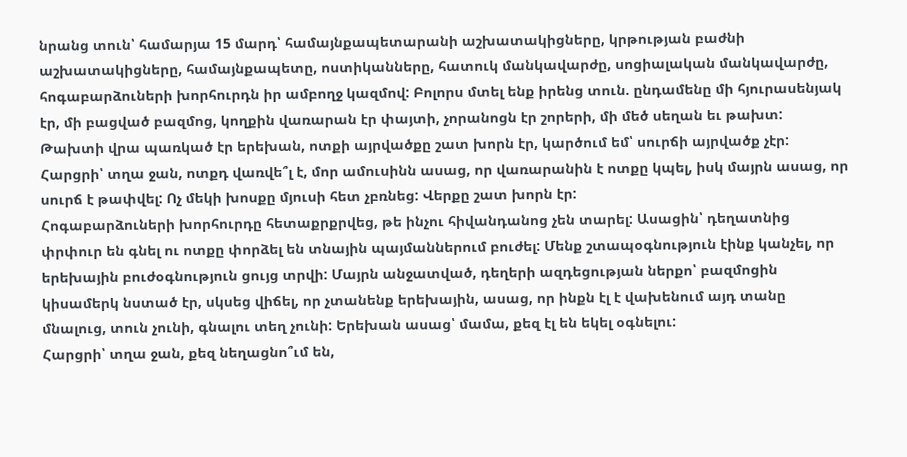նրանց տուն՝ համարյա 15 մարդ՝ համայնքապետարանի աշխատակիցները, կրթության բաժնի աշխատակիցները, համայնքապետը, ոստիկանները, հատուկ մանկավարժը, սոցիալական մանկավարժը, հոգաբարձուների խորհուրդն իր ամբողջ կազմով: Բոլորս մտել ենք իրենց տուն. ընդամենը մի հյուրասենյակ էր, մի բացված բազմոց, կողքին վառարան էր փայտի, չորանոցն էր շորերի, մի մեծ սեղան եւ թախտ: Թախտի վրա պառկած էր երեխան, ոտքի այրվածքը շատ խորն էր, կարծում եմ՝ սուրճի այրվածք չէր: Հարցրի՝ տղա ջան, ոտքդ վառվե՞լ է, մոր ամուսինն ասաց, որ վառարանին է ոտքը կպել, իսկ մայրն ասաց, որ սուրճ է թափվել: Ոչ մեկի խոսքը մյուսի հետ չբռնեց: Վերքը շատ խորն էր:
Հոգաբարձուների խորհուրդը հետաքրքրվեց, թե ինչու հիվանդանոց չեն տարել: Ասացին՝ դեղատնից փրփուր են գնել ու ոտքը փորձել են տնային պայմաններում բուժել: Մենք շտապօգնություն էինք կանչել, որ երեխային բուժօգնություն ցույց տրվի: Մայրն անջատված, դեղերի ազդեցության ներքո՝ բազմոցին կիսամերկ նստած էր, սկսեց վիճել, որ չտանենք երեխային, ասաց, որ ինքն էլ է վախենում այդ տանը մնալուց, տուն չունի, գնալու տեղ չունի: Երեխան ասաց՝ մամա, քեզ էլ են եկել օգնելու:
Հարցրի՝ տղա ջան, քեզ նեղացնո՞ւմ են,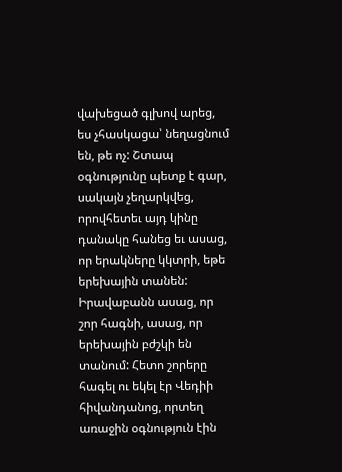վախեցած գլխով արեց, ես չհասկացա՝ նեղացնում են, թե ոչ: Շտապ օգնությունը պետք է գար, սակայն չեղարկվեց, որովհետեւ այդ կինը դանակը հանեց եւ ասաց, որ երակները կկտրի, եթե երեխային տանեն: Իրավաբանն ասաց, որ շոր հագնի, ասաց, որ երեխային բժշկի են տանում: Հետո շորերը հագել ու եկել էր Վեդիի հիվանդանոց, որտեղ առաջին օգնություն էին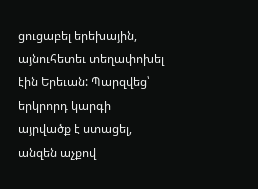ցուցաբել երեխային, այնուհետեւ տեղափոխել էին Երեւան: Պարզվեց՝ երկրորդ կարգի այրվածք է ստացել, անզեն աչքով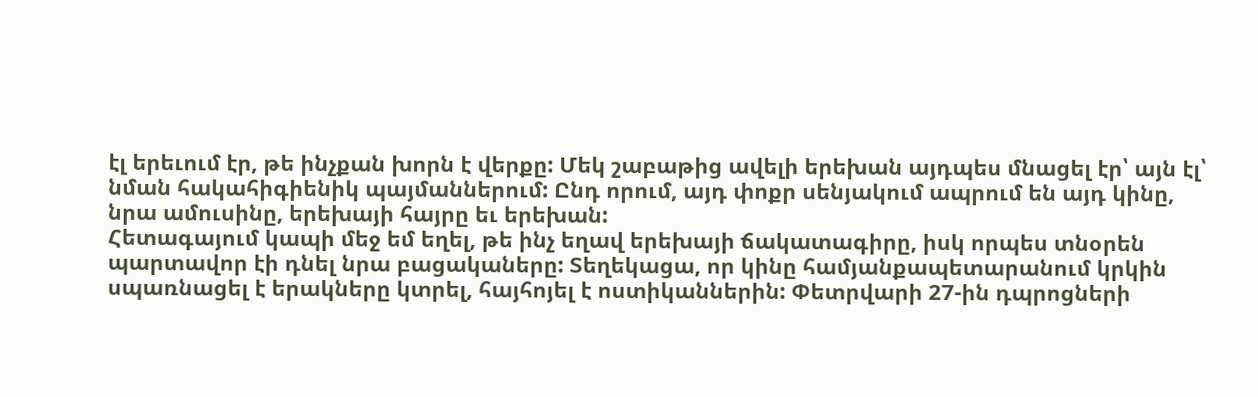էլ երեւում էր, թե ինչքան խորն է վերքը: Մեկ շաբաթից ավելի երեխան այդպես մնացել էր՝ այն էլ՝ նման հակահիգիենիկ պայմաններում: Ընդ որում, այդ փոքր սենյակում ապրում են այդ կինը, նրա ամուսինը, երեխայի հայրը եւ երեխան:
Հետագայում կապի մեջ եմ եղել, թե ինչ եղավ երեխայի ճակատագիրը, իսկ որպես տնօրեն պարտավոր էի դնել նրա բացակաները: Տեղեկացա, որ կինը համյանքապետարանում կրկին սպառնացել է երակները կտրել, հայհոյել է ոստիկաններին: Փետրվարի 27-ին դպրոցների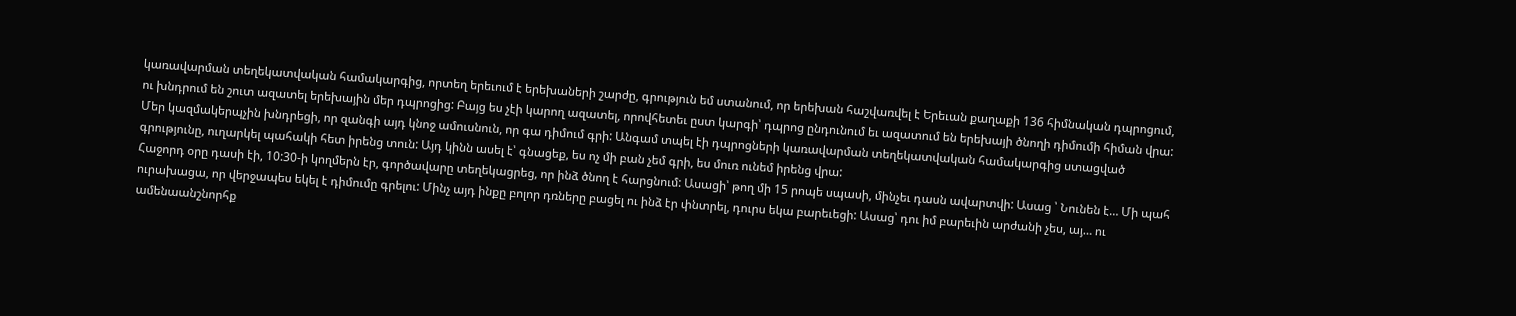կառավարման տեղեկատվական համակարգից, որտեղ երեւում է երեխաների շարժը, գրություն եմ ստանում, որ երեխան հաշվառվել է Երեւան քաղաքի 136 հիմնական դպրոցում, ու խնդրում են շուտ ազատել երեխային մեր դպրոցից: Բայց ես չէի կարող ազատել, որովհետեւ ըստ կարգի՝ դպրոց ընդունում եւ ազատում են երեխայի ծնողի դիմումի հիման վրա:
Մեր կազմակերպչին խնդրեցի, որ զանգի այդ կնոջ ամուսնուն, որ գա դիմում գրի: Անգամ տպել էի դպրոցների կառավարման տեղեկատվական համակարգից ստացված գրությունը, ուղարկել պահակի հետ իրենց տուն: Այդ կինն ասել է՝ գնացեք, ես ոչ մի բան չեմ գրի, ես մուռ ունեմ իրենց վրա:
Հաջորդ օրը դասի էի, 10:30-ի կողմերն էր, գործավարը տեղեկացրեց, որ ինձ ծնող է հարցնում: Ասացի՝ թող մի 15 րոպե սպասի, մինչեւ դասն ավարտվի: Ասաց ՝ Նունեն է… Մի պահ ուրախացա, որ վերջապես եկել է դիմումը գրելու: Մինչ այդ ինքը բոլոր դռները բացել ու ինձ էր փնտրել, դուրս եկա բարեւեցի: Ասաց՝ դու իմ բարեւին արժանի չես, այ… ու ամենաանշնորհք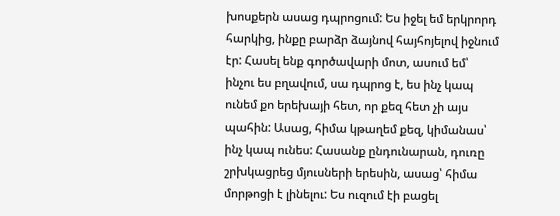խոսքերն ասաց դպրոցում: Ես իջել եմ երկրորդ հարկից, ինքը բարձր ձայնով հայհոյելով իջնում էր: Հասել ենք գործավարի մոտ, ասում եմ՝ ինչու ես բղավում, սա դպրոց է, ես ինչ կապ ունեմ քո երեխայի հետ, որ քեզ հետ չի այս պահին: Ասաց, հիմա կթաղեմ քեզ, կիմանաս՝ ինչ կապ ունես: Հասանք ընդունարան, դուռը շրխկացրեց մյուսների երեսին, ասաց՝ հիմա մորթոցի է լինելու: Ես ուզում էի բացել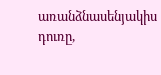առանձնասենյակիս դուռը,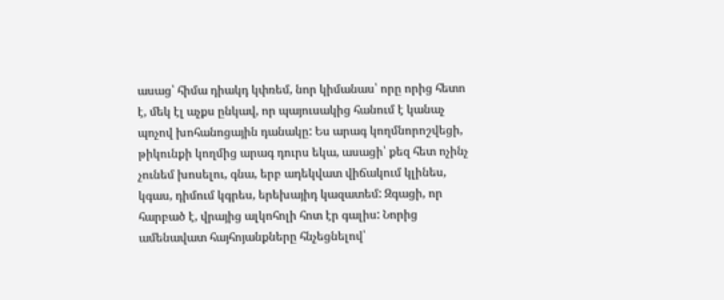ասաց՝ հիմա դիակդ կփռեմ, նոր կիմանաս՝ որը որից հետո է, մեկ էլ աչքս ընկավ, որ պայուսակից հանում է կանաչ պոչով խոհանոցային դանակը: Ես արագ կողմնորոշվեցի, թիկունքի կողմից արագ դուրս եկա, ասացի՝ քեզ հետ ոչինչ չունեմ խոսելու, գնա, երբ ադեկվատ վիճակում կլինես, կգաս, դիմում կգրես, երեխայիդ կազատեմ: Զգացի, որ հարբած է, վրայից ալկոհոլի հոտ էր գալիս: Նորից ամենավատ հայհոյանքները հնչեցնելով՝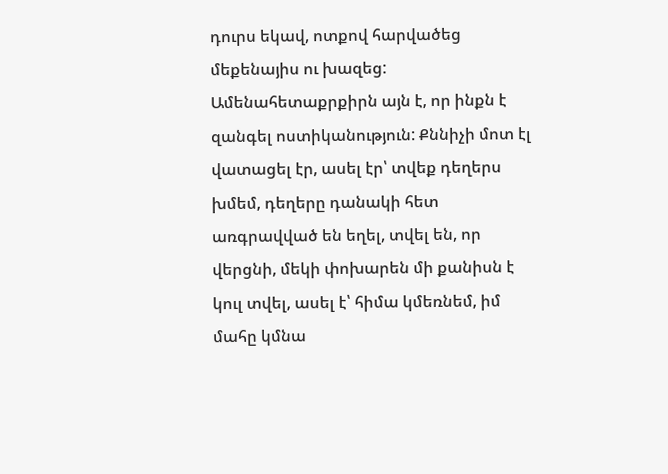դուրս եկավ, ոտքով հարվածեց մեքենայիս ու խազեց:
Ամենահետաքրքիրն այն է, որ ինքն է զանգել ոստիկանություն: Քննիչի մոտ էլ վատացել էր, ասել էր՝ տվեք դեղերս խմեմ, դեղերը դանակի հետ առգրավված են եղել, տվել են, որ վերցնի, մեկի փոխարեն մի քանիսն է կուլ տվել, ասել է՝ հիմա կմեռնեմ, իմ մահը կմնա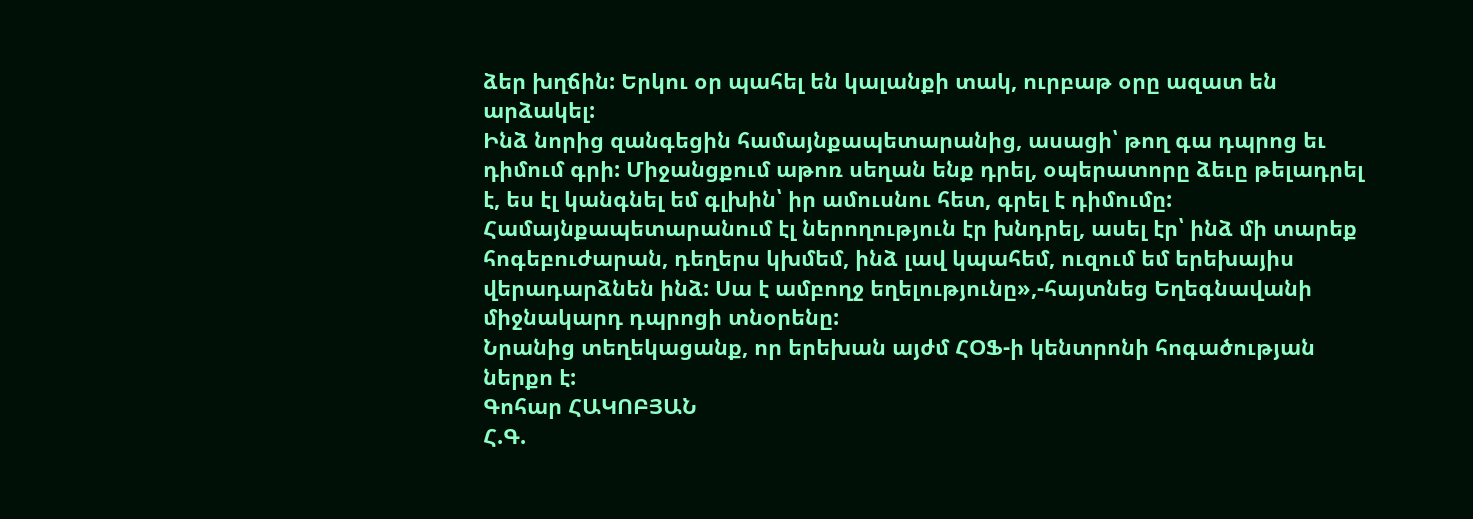ձեր խղճին: Երկու օր պահել են կալանքի տակ, ուրբաթ օրը ազատ են արձակել:
Ինձ նորից զանգեցին համայնքապետարանից, ասացի՝ թող գա դպրոց եւ դիմում գրի: Միջանցքում աթոռ սեղան ենք դրել, օպերատորը ձեւը թելադրել է, ես էլ կանգնել եմ գլխին՝ իր ամուսնու հետ, գրել է դիմումը: Համայնքապետարանում էլ ներողություն էր խնդրել, ասել էր՝ ինձ մի տարեք հոգեբուժարան, դեղերս կխմեմ, ինձ լավ կպահեմ, ուզում եմ երեխայիս վերադարձնեն ինձ: Սա է ամբողջ եղելությունը»,-հայտնեց Եղեգնավանի միջնակարդ դպրոցի տնօրենը:
Նրանից տեղեկացանք, որ երեխան այժմ ՀՕՖ-ի կենտրոնի հոգածության ներքո է:
Գոհար ՀԱԿՈԲՅԱՆ
Հ.Գ.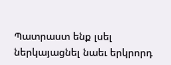Պատրաստ ենք լսել ներկայացնել նաեւ երկրորդ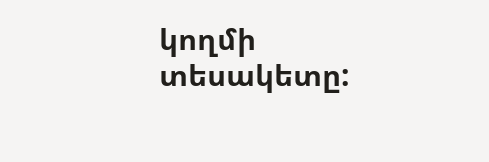կողմի տեսակետը: